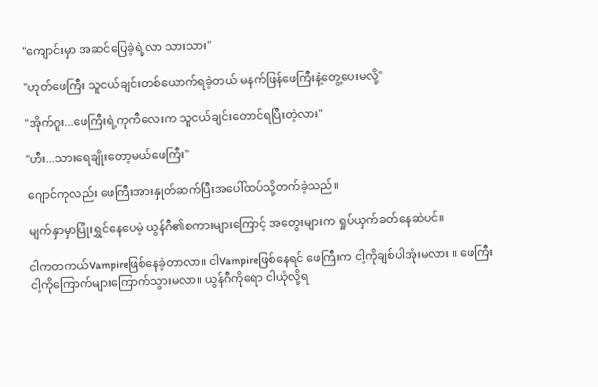"ကျောင်းမှာ အဆင်ပြေခဲ့ရဲ့လာ သားသား"

"ဟုတ်ဖေကြီး သူငယ်ချင်းတစ်ယောက်ရခဲ့တယ် မနက်ဖြန်ဖေကြီးနဲ့တွေ့ပေးမလို့"

"အိုက်ဂူး...ဖေကြီးရဲ့ကုကီလေးက သူငယ်ချင်းတောင်ရပြီးတဲ့လား"

"ဟီး...သားရေချိုးတော့မယ်ဖေကြီး"

ဂျောင်ကုလည်း ဖေကြီးအားနှုတ်ဆက်ပြီးအပေါ်ထပ်သို့တက်ခဲ့သည်။

မျက်နှာမှာပြုံးရွှင်နေပေမဲ့ ယွန်ဂီ၏စကားများကြောင့် အတွေးများက ရှုပ်ယှက်ခတ်နေဆဲပင်။

ငါကတကယ်Vampireဖြစ်နေခဲ့တာလာ။ ငါVampireဖြစ်နေရင် ဖေကြီးက ငါ့ကိုချစ်ပါအုံးမလား ။ ဖေကြီးငါ့ကိုကြောက်များကြောက်သွားမလာ။ ယွန်ဂီကိုရော ငါယုံလို့ရ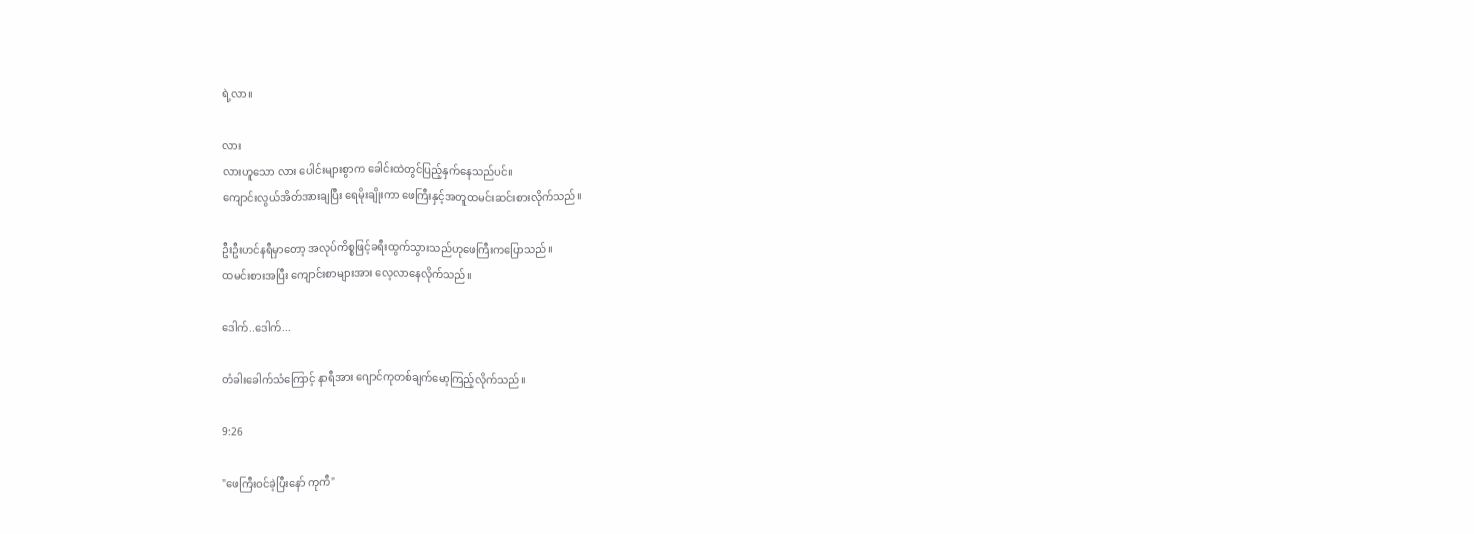ရဲ့လာ။

လား
လားဟူသော လား ပေါင်းများစွာက ခေါင်းထဲတွင်ပြည့်နှက်နေသည်ပင်။
ကျောင်းလွယ်အိတ်အားချပြီး ရေမိုးချိုးကာ ဖေကြီးနှင့်အတူထမင်းဆင်းစားလိုက်သည်။

ဦးဦးဟင်နရီမှာတော့ အလုပ်ကိစ္စဖြင့်ခရီးထွက်သွားသည်ဟုဖေကြီးကပြောသည်။
ထမင်းစားအပြီး ကျောင်းစာများအား လေ့လာနေလိုက်သည်။

ဒေါက်..ဒေါက်...

တံခါးခေါက်သံကြောင့် နာရီအား ဂျောင်ကုတစ်ချက်မော့ကြည့်လိုက်သည်။

9:26

"ဖေကြီးဝင်ခဲ့ပြီးနော် ကုကီ"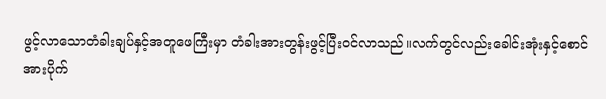ဖွင့်လာသောတံခါးချပ်နှင့်အတူဖေကြီးမှာ တံခါးအားတွန်းဖွင့်ပြီးဝင်လာသည်။လက်တွင်လည်းခေါင်းအုံးနှင့်စောင်အားပိုက်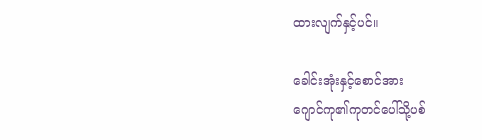ထားလျက်နှင့်ပင်။

ခေါင်းအုံးနှင့်စောင်အား
ဂျောင်ကု၏ကုတင်ပေါ်သို့ပစ်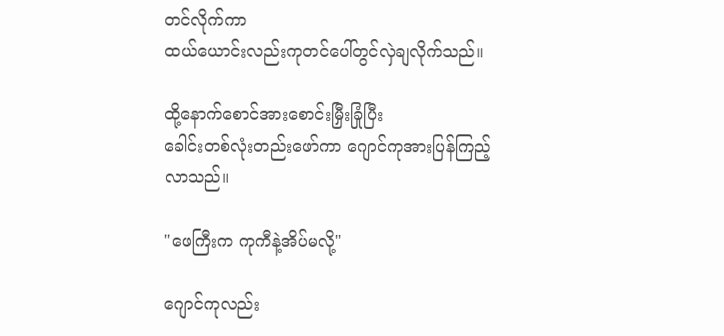တင်လိုက်ကာ
ထယ်ယောင်းလည်းကုတင်ပေါ်တွင်လှဲချလိုက်သည်။

ထို့နောက်စောင်အားစောင်းမြှီးခြုံပြီး
ခေါင်းတစ်လုံးတည်းဖော်ကာ ဂျောင်ကုအားပြန်ကြည့်လာသည်။

"ဖေကြီးက ကုကီနဲ့အိပ်မလို့"

ဂျောင်ကုလည်း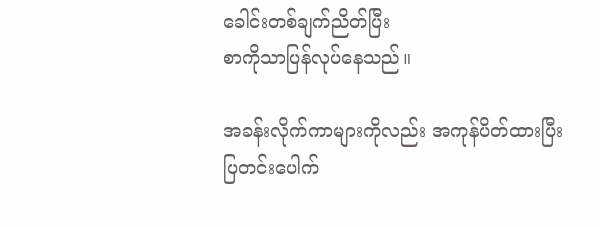ခေါင်းတစ်ချက်ညိတ်ပြီး
စာကိုသာပြန်လုပ်နေသည်။

အခန်းလိုက်ကာများကိုလည်း အကုန်ပိတ်ထားပြီး
ပြတင်းပေါက်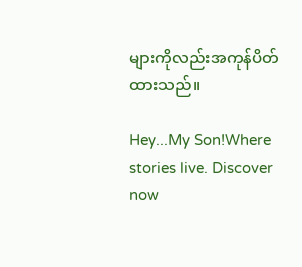များကိုလည်းအကုန်ပိတ်ထားသည်။

Hey...My Son!Where stories live. Discover now